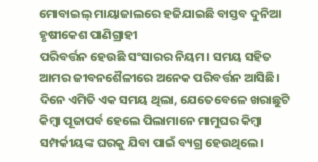ମୋବାଇଲ୍ ମାୟାଜାଲରେ ହଜିଯାଇଛି ବାସ୍ତବ ଦୁନିଆ
ହୃଷୀକେଶ ପାଣିଗ୍ରାହୀ
ପରିବର୍ତ୍ତନ ହେଉଛି ସଂସାରର ନିୟମ। ସମୟ ସହିତ ଆମର ଜୀବନଶୈଳୀରେ ଅନେକ ପରିବର୍ତ୍ତନ ଆସିଛି। ଦିନେ ଏମିତି ଏକ ସମୟ ଥିଲା, ଯେତେବେଳେ ଖରାଛୁଟି କିମ୍ବା ପୂଜାପର୍ବ ହେଲେ ପିଲାମାନେ ମାମୁଘର କିମ୍ବା ସମ୍ପର୍କୀୟଙ୍କ ଘରକୁ ଯିବା ପାଇଁ ବ୍ୟଗ୍ର ହେଉଥିଲେ।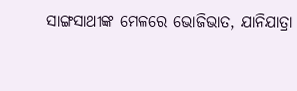ସାଙ୍ଗସାଥୀଙ୍କ ମେଳରେ ଭୋଜିଭାତ, ଯାନିଯାତ୍ରା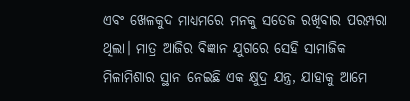ଏବଂ ଖେଳକୁଦ ମାଧ୍ୟମରେ ମନକୁ ସତେଜ ରଖିବାର ପରମ୍ପରା ଥିଲା। ମାତ୍ର ଆଜିର ବିଜ୍ଞାନ ଯୁଗରେ ସେହି ସାମାଜିକ ମିଳାମିଶାର ସ୍ଥାନ ନେଇଛି ଏକ କ୍ଷୁଦ୍ର ଯନ୍ତ୍ର, ଯାହାକୁ ଆମେ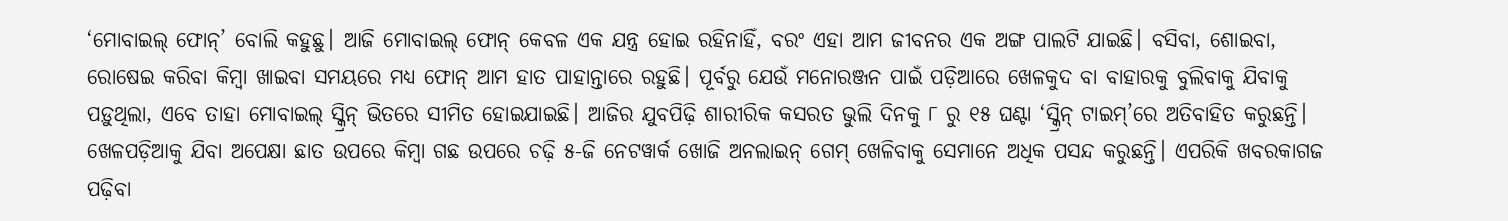‘ମୋବାଇଲ୍ ଫୋନ୍’ ବୋଲି କହୁଛୁ। ଆଜି ମୋବାଇଲ୍ ଫୋନ୍ କେବଳ ଏକ ଯନ୍ତ୍ର ହୋଇ ରହିନାହିଁ, ବରଂ ଏହା ଆମ ଜୀବନର ଏକ ଅଙ୍ଗ ପାଲଟି ଯାଇଛି। ବସିବା, ଶୋଇବା, ରୋଷେଇ କରିବା କିମ୍ବା ଖାଇବା ସମୟରେ ମଧ୍ୟ ଫୋନ୍ ଆମ ହାତ ପାହାନ୍ତାରେ ରହୁଛି। ପୂର୍ବରୁ ଯେଉଁ ମନୋରଞ୍ଜନ ପାଇଁ ପଡ଼ିଆରେ ଖେଳକୁଦ ବା ବାହାରକୁ ବୁଲିବାକୁ ଯିବାକୁ ପଡ଼ୁଥିଲା, ଏବେ ତାହା ମୋବାଇଲ୍ ସ୍କ୍ରିନ୍ ଭିତରେ ସୀମିତ ହୋଇଯାଇଛି। ଆଜିର ଯୁବପିଢ଼ି ଶାରୀରିକ କସରତ ଭୁଲି ଦିନକୁ ୮ ରୁ ୧୫ ଘଣ୍ଟା ‘ସ୍କ୍ରିନ୍ ଟାଇମ୍’ରେ ଅତିବାହିତ କରୁଛନ୍ତି। ଖେଳପଡ଼ିଆକୁ ଯିବା ଅପେକ୍ଷା ଛାତ ଉପରେ କିମ୍ବା ଗଛ ଉପରେ ଚଢ଼ି ୫-ଜି ନେଟୱାର୍କ ଖୋଜି ଅନଲାଇନ୍ ଗେମ୍ ଖେଳିବାକୁ ସେମାନେ ଅଧିକ ପସନ୍ଦ କରୁଛନ୍ତି। ଏପରିକି ଖବରକାଗଜ ପଢ଼ିବା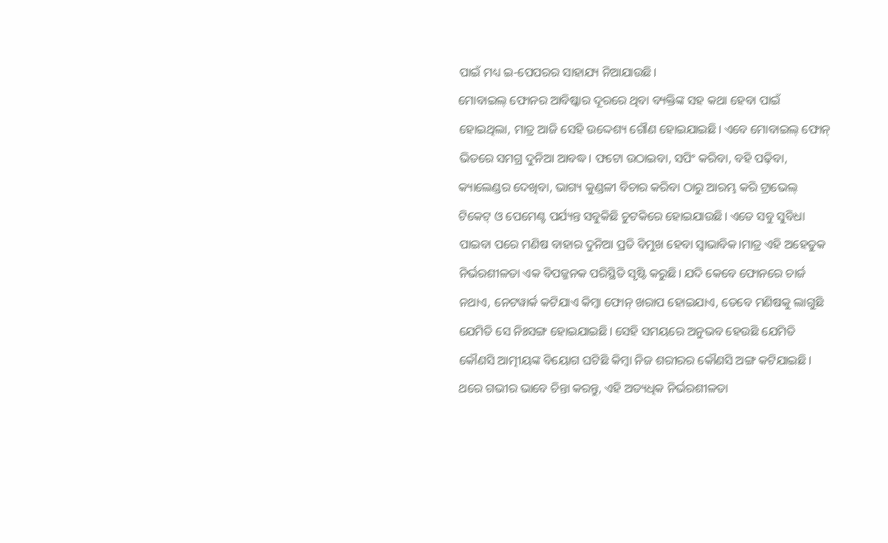ପାଇଁ ମଧ୍ୟ ଇ-ପେପରର ସାହାଯ୍ୟ ନିଆଯାଉଛି।
ମୋବାଇଲ୍ ଫୋନର ଆବିଷ୍କାର ଦୂରରେ ଥିବା ବ୍ୟକ୍ତିଙ୍କ ସହ କଥା ହେବା ପାଇଁ ହୋଇଥିଲା, ମାତ୍ର ଆଜି ସେହି ଉଦ୍ଦେଶ୍ୟ ଗୌଣ ହୋଇଯାଇଛି। ଏବେ ମୋବାଇଲ୍ ଫୋନ୍ ଭିତରେ ସମଗ୍ର ଦୁନିଆ ଆବଦ୍ଧ। ଫଟୋ ଉଠାଇବା, ସପିଂ କରିବା, ବହି ପଢ଼ିବା, କ୍ୟାଲେଣ୍ଡର ଦେଖିବା, ଭାଗ୍ୟ କୁଣ୍ଡଳୀ ବିଚାର କରିବା ଠାରୁ ଆରମ୍ଭ କରି ଟ୍ରାଭେଲ୍ ଟିକେଟ୍ ଓ ପେମେଣ୍ଟ ପର୍ଯ୍ୟନ୍ତ ସବୁକିଛି ଚୁଟକିରେ ହୋଇଯାଉଛି। ଏତେ ସବୁ ସୁବିଧା ପାଇବା ପରେ ମଣିଷ ବାହାର ଦୁନିଆ ପ୍ରତି ବିମୁଖ ହେବା ସ୍ୱାଭାବିକ।ମାତ୍ର ଏହି ଅହେତୁକ ନିର୍ଭରଶୀଳତା ଏକ ବିପଜ୍ଜନକ ପରିସ୍ଥିତି ସୃଷ୍ଟି କରୁଛି। ଯଦି କେବେ ଫୋନରେ ଚାର୍ଜ ନଥାଏ, ନେଟୱାର୍କ କଟିଯାଏ କିମ୍ବା ଫୋନ୍ ଖରାପ ହୋଇଯାଏ, ତେବେ ମଣିଷକୁ ଲାଗୁଛି ଯେମିତି ସେ ନିଃସଙ୍ଗ ହୋଇଯାଇଛି। ସେହି ସମୟରେ ଅନୁଭବ ହେଉଛି ଯେମିତି କୌଣସି ଆତ୍ମୀୟଙ୍କ ବିୟୋଗ ଘଟିଛି କିମ୍ବା ନିଜ ଶରୀରର କୌଣସି ଅଙ୍ଗ କଟିଯାଇଛି।
ଥରେ ଗଭୀର ଭାବେ ଚିନ୍ତା କରନ୍ତୁ, ଏହି ଅତ୍ୟଧିକ ନିର୍ଭରଶୀଳତା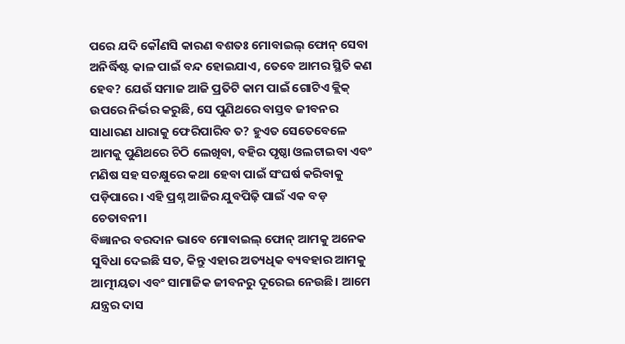ପରେ ଯଦି କୌଣସି କାରଣ ବଶତଃ ମୋବାଇଲ୍ ଫୋନ୍ ସେବା ଅନିର୍ଦ୍ଧିଷ୍ଟ କାଳ ପାଇଁ ବନ୍ଦ ହୋଇଯାଏ, ତେବେ ଆମର ସ୍ଥିତି କଣ ହେବ? ଯେଉଁ ସମାଜ ଆଜି ପ୍ରତିଟି କାମ ପାଇଁ ଗୋଟିଏ କ୍ଲିକ୍ ଉପରେ ନିର୍ଭର କରୁଛି, ସେ ପୁଣିଥରେ ବାସ୍ତବ ଜୀବନର ସାଧାରଣ ଧାରାକୁ ଫେରିପାରିବ ତ? ହୁଏତ ସେତେବେଳେ ଆମକୁ ପୁଣିଥରେ ଚିଠି ଲେଖିବା, ବହିର ପୃଷ୍ଠା ଓଲଟାଇବା ଏବଂ ମଣିଷ ସହ ସଚକ୍ଷୁରେ କଥା ହେବା ପାଇଁ ସଂଘର୍ଷ କରିବାକୁ ପଡ଼ିପାରେ। ଏହି ପ୍ରଶ୍ନ ଆଜିର ଯୁବପିଢ଼ି ପାଇଁ ଏକ ବଡ଼ ଚେତାବନୀ।
ବିଜ୍ଞାନର ବରଦାନ ଭାବେ ମୋବାଇଲ୍ ଫୋନ୍ ଆମକୁ ଅନେକ ସୁବିଧା ଦେଇଛି ସତ, କିନ୍ତୁ ଏହାର ଅତ୍ୟଧିକ ବ୍ୟବହାର ଆମକୁ ଆତ୍ମୀୟତା ଏବଂ ସାମାଜିକ ଜୀବନରୁ ଦୂରେଇ ନେଉଛି। ଆମେ ଯନ୍ତ୍ରର ଦାସ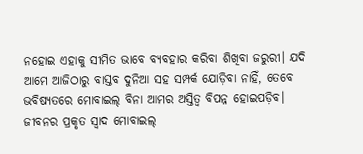ନହୋଇ ଏହାକୁ ସୀମିତ ଭାବେ ବ୍ୟବହାର କରିବା ଶିଖିବା ଜରୁରୀ। ଯଦି ଆମେ ଆଜିଠାରୁ ବାସ୍ତବ ଦୁନିଆ ସହ ସମ୍ପର୍କ ଯୋଡ଼ିବା ନାହିଁ, ତେବେ ଭବିଷ୍ୟତରେ ମୋବାଇଲ୍ ବିନା ଆମର ଅସ୍ତିତ୍ୱ ବିପନ୍ନ ହୋଇପଡ଼ିବ। ଜୀବନର ପ୍ରକୃତ ସ୍ୱାଦ ମୋବାଇଲ୍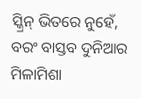ସ୍କ୍ରିନ୍ ଭିତରେ ନୁହେଁ, ବରଂ ବାସ୍ତବ ଦୁନିଆର ମିଳାମିଶା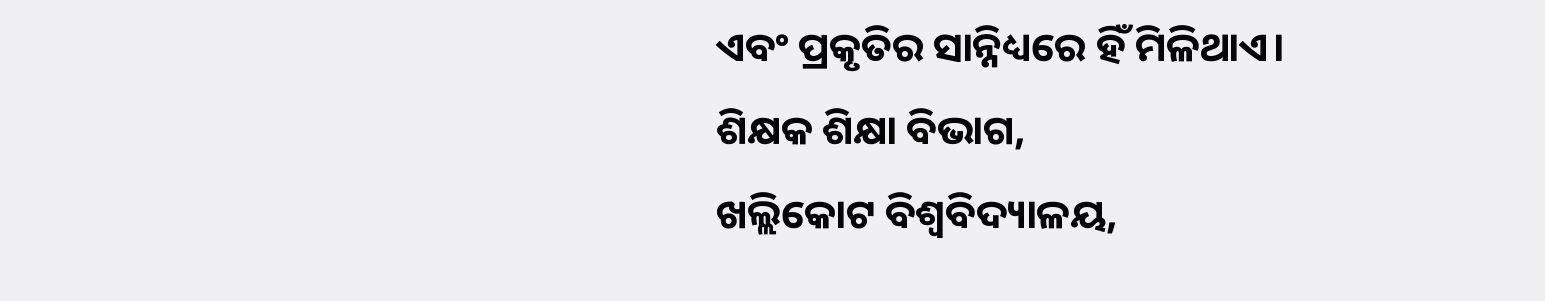ଏବଂ ପ୍ରକୃତିର ସାନ୍ନିଧ୍ୟରେ ହିଁ ମିଳିଥାଏ।
ଶିକ୍ଷକ ଶିକ୍ଷା ବିଭାଗ,
ଖଲ୍ଲିକୋଟ ବିଶ୍ଵବିଦ୍ୟାଳୟ,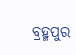ବ୍ରହ୍ମପୁର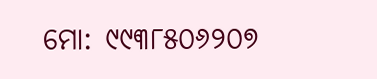ମୋ: ୯୯୩୮୫୦୬୨୦୭